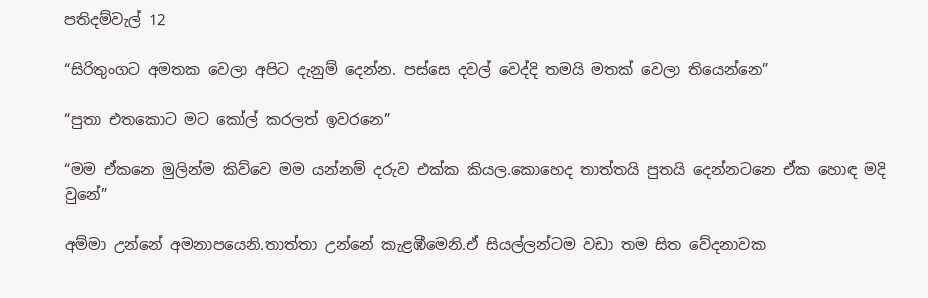පතිදම්වැල් 12

“සිරිතුංගට අමතක වෙලා අපිට දැනුම් දෙන්න. පස්සෙ දවල් වෙද්දි තමයි මතක් වෙලා තියෙන්නෙ”

“පුතා එතකොට මට කෝල් කරලත් ඉවරනෙ”

“මම ඒකනෙ මුලින්ම කිව්වෙ මම යන්නම් දරුව එක්ක කියල.කොහෙද තාත්තයි පුතයි දෙන්නටනෙ ඒක හොඳ මදි වුනේ”

අම්මා උන්නේ අමනාපයෙනි.තාත්තා උන්නේ කැළඹීමෙනි.ඒ සියල්ලන්ටම වඩා තම සිත වේදනාවක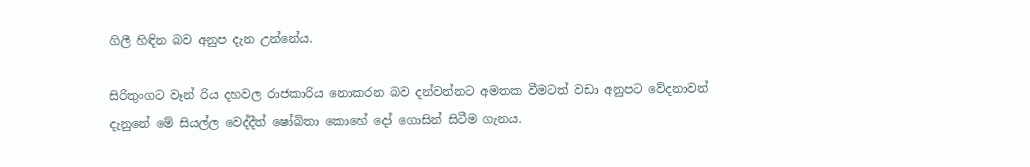ගිලී හිඳින බව අනුප දැන උන්නේය.

සිරිතුංගට වෑන් රිය දහවල රාජකාරිය නොකරන බව දන්වන්නට අමතක වීමටත් වඩා අනුපට වේදනාවන් දැනුනේ මේ සියල්ල වෙද්දීත් ෂෝබිතා කොහේ දෝ ගොසින් සිටීම ගැනය.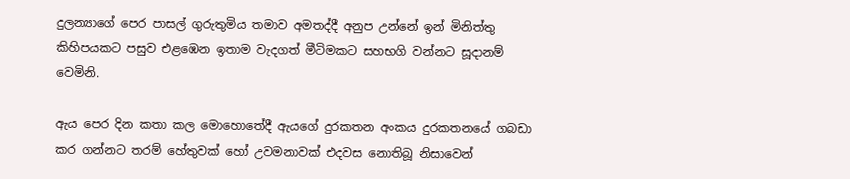දුලන්‍යාගේ පෙර පාසල් ගුරුතුමිය තමාව අමතද්දී අනුප උන්නේ ඉන් මිනිත්තු කිහිපයකට පසුව එළඹෙන ඉතාම වැදගත් මීටිමකට සහභගි වන්නට සූදානම් වෙමිනි.

ඇය පෙර දින කතා කල මොහොතේදී ඇයගේ දුරකතන අංකය දුරකතනයේ ගබඩා කර ගන්නට තරම් හේතුවක් හෝ උවමනාවක් එදවස නොතිබූ නිසාවෙන්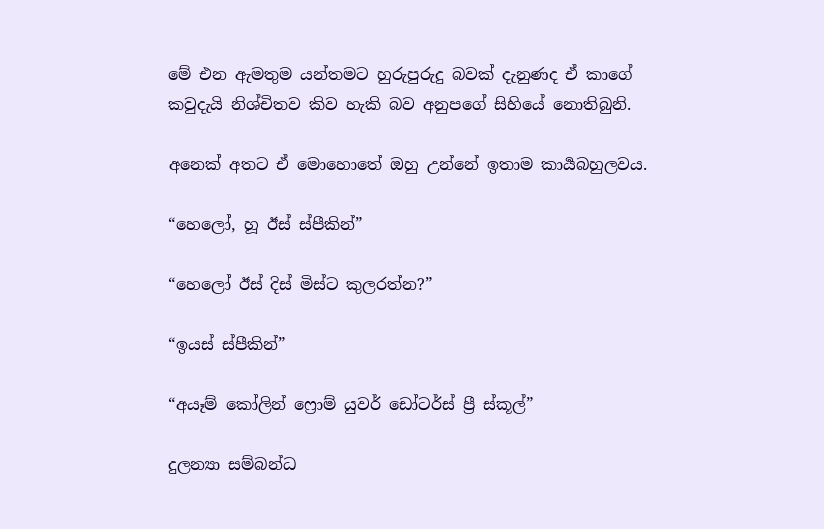මේ එන ඇමතුම යන්තමට හුරුපුරුදු බවක් දැනුණද ඒ කාගේ කවුදැයි නිශ්චිතව කිව හැකි බව අනුපගේ සිහියේ නොතිබුනි.

අනෙක් අතට ඒ මොහොතේ ඔහු උන්නේ ඉතාම කාර්‍යබහුලවය.

“හෙලෝ, හූ ඊස් ස්පීකින්”

“හෙලෝ ඊස් දිස් මිස්ට කුලරත්න?”

“ඉයස් ස්පීකින්”

“අයෑම් කෝලින් ෆ්‍රොම් යුවර් ඩෝටර්ස් ප්‍රී ස්කූල්”

දුලන්‍යා සම්බන්ධ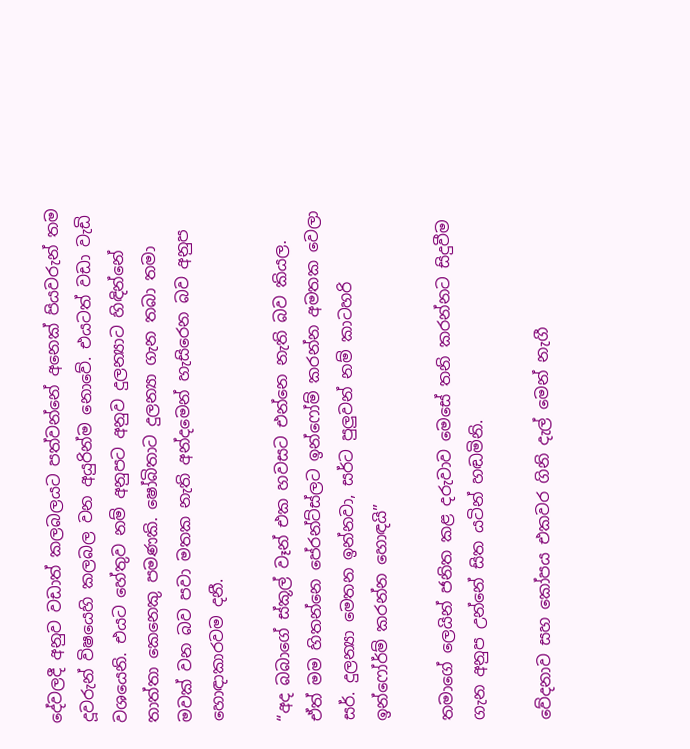දේවලදී අනුව වඩාත් කලබලයට පත්වන්නේ අනෙක් පියවරුන් තම දූවරුන් විෂයෙහි කලබල වන අයුරින්ම නොවේ. එයටත් වඩා වැඩි වශයෙනි. එයට හේතුව නම් අනුපට අනුව දුලන්‍යාට හිඳින්නේ තාත්තා කෙනෙකු පමණකි. ෂෝබිතාට දුලන්‍යා ගැන තබා තමා මවක් වන බව පවා මතක නැති අන්දමෙන් හැසිරෙන බව අනුප හොඳාකාරවම දනී.

“අද බබාගේ ස්කූල් වෑන් එක හවසට එන්නෙ නැති බව කියල. ඒත් මම හිතන්නෙ පේරන්ට්ස්ලට ඉන්ෆෝම් කරන්න අමතක වෙලා සර්. දුලන්‍යා මෙතන ඉන්නවා, සර්ට පුලුවන් නම් කාටහරි ඉන්ෆෝර්ම් කරන්න හොඳයි”

තමාගේ ලෙයින් ජනිත කළ දරුවාව මෙසේ තනි කරන්නට සිදුවීම ගැන අනුප උන්නේ සිත යටින් හඬමිනි.

වේදනාව සහ කෝපය එකවර ගිනි දැල් මෙන් නැගී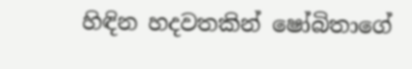හිඳින හදවතකින් ෂෝබිතාගේ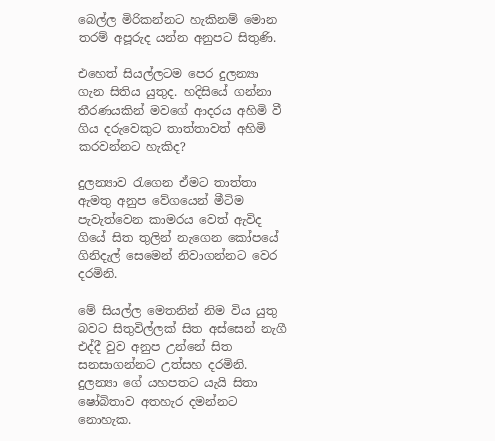බෙල්ල මිරිකන්නට හැකිනම් මොන තරම් අපූරුද යන්න අනුපට සිතුණි.

එහෙත් සියල්ලටම පෙර දුලන්‍යා ගැන සිතිය යුතුද. හදිසියේ ගන්නා තීරණයකින් මවගේ ආදරය අහිමි වී ගිය දරුවෙකුට තාත්තාවත් අහිමි කරවන්නට හැකිද?

දුලන්‍යාව රැගෙන ඒමට තාත්තා ඇමතු අනුප වේගයෙන් මීටිම පැවැත්වෙන කාමරය වෙත් ඇවිද ගියේ සිත තුලින් නැගෙන කෝපයේ ගිනිදැල් සෙමෙන් නිවාගන්නට වෙර දරමිනි.

මේ සියල්ල මෙතනින් නිම විය යුතු බවට සිතුවිල්ලක් සිත අස්සෙන් නැගී එද්දී වුව අනුප උන්නේ සිත සනසාගන්නට උත්සහ දරමිනි. දුලන්‍යා ගේ යහපතට යැයි සිතා ෂෝබිතාව අතහැර දමන්නට නොහැක.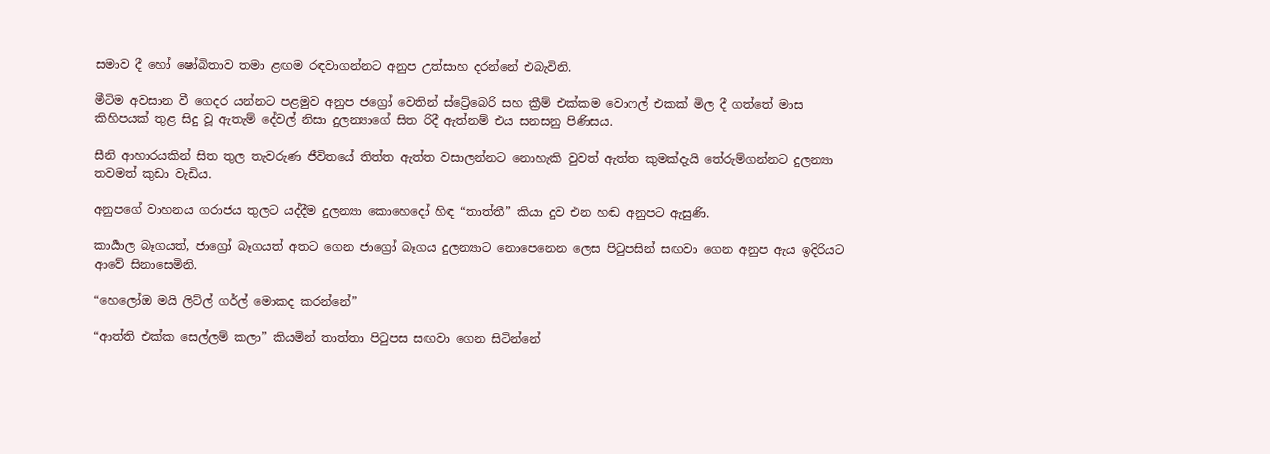සමාව දී හෝ ෂෝබිතාව තමා ළඟම රඳවාගන්නට අනුප උත්සාහ දරන්නේ එබැවිනි.

මීටිම අවසාන වී ගෙදර යන්නට පළමුව අනුප ජග්‍රෝ වෙතින් ස්ට්‍රේබෙරි සහ ක්‍රීම් එක්කම වොෆල් එකක් මිල දී ගත්තේ මාස කිහිපයක් තුළ සිදු වූ ඇතැම් දේවල් නිසා දුලන්‍යාගේ සිත රිදී ඇත්නම් එය සනසනු පිණිසය.

සීනි ආහාරයකින් සිත තුල තැවරුණ ජීවිතයේ තිත්ත ඇත්ත වසාලන්නට නොහැකි වුවත් ඇත්ත කුමක්දැයි තේරුම්ගන්නට දුලන්‍යා තවමත් කුඩා වැඩිය.

අනුපගේ වාහනය ගරාජය තුලට යද්දීම දුලන්‍යා කොහෙදෝ හිඳ “තාත්තී” කියා දුව එන හඬ අනුපට ඇසුණි.

කාර්‍යාල බෑගයත්, ජාග්‍රෝ බෑගයත් අතට ගෙන ජාග්‍රෝ බෑගය දුලන්‍යාට නොපෙනෙන ලෙස පිටුපසින් සඟවා ගෙන අනුප ඇය ඉදිරියට ආවේ සිනාසෙමිනි.

“හෙලෝඔ මයි ලිට්ල් ගර්ල් මොකද කරන්නේ”

“ආත්ති එක්ක සෙල්ලම් කලා” කියමින් තාත්තා පිටුපස සඟවා ගෙන සිටින්නේ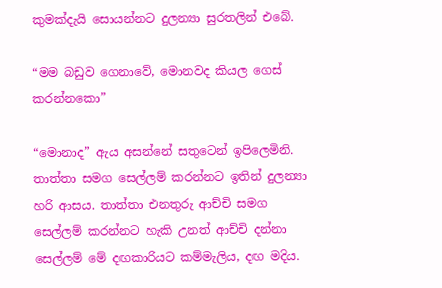කුමක්දැයි සොයන්නට දුලන්‍යා සුරතලින් එබේ.

“මම බඩුව ගෙනාවේ, මොනවද කියල ගෙස් කරන්නකො”

“මොනාද” ඇය අසන්නේ සතුටෙන් ඉපිලෙමිනි. තාත්තා සමග සෙල්ලම් කරන්නට ඉතින් දුලන්‍යා හරි ආසය. තාත්තා එනතුරු ආච්චි සමග සෙල්ලම් කරන්නට හැකි උනත් ආච්චි දන්නා සෙල්ලම් මේ දඟකාරියට කම්මැලිය, දඟ මදිය.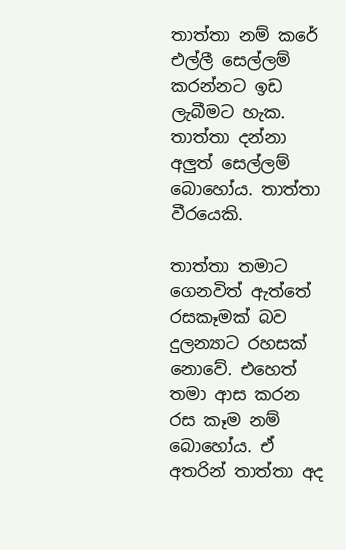තාත්තා නම් කරේ එල්ලී සෙල්ලම් කරන්නට ඉඩ ලැබීමට හැක. තාත්තා දන්නා අලුත් සෙල්ලම් බොහෝය. තාත්තා වීරයෙකි.

තාත්තා තමාට ගෙනවිත් ඇත්තේ රසකෑමක් බව දුලන්‍යාට රහසක් නොවේ. එහෙත් තමා ආස කරන රස කෑම නම් බොහෝය. ඒ අතරින් තාත්තා අද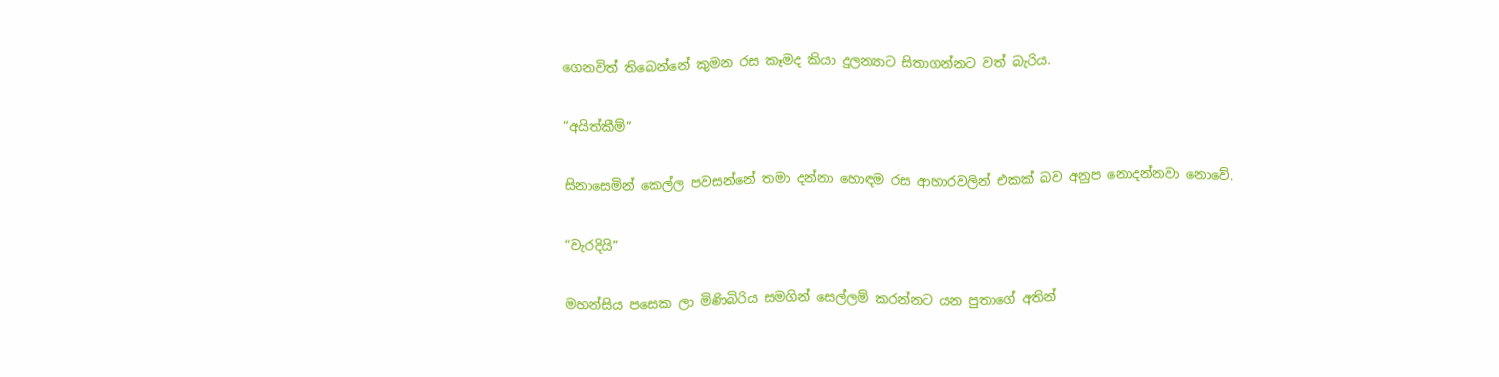ගෙනවිත් තිබෙන්නේ කුමන රස කෑමද කියා දුලන්‍යාට සිතාගන්නට වත් බැරිය.

“අයිත්කීම්”

සිනාසෙමින් කෙල්ල පවසන්නේ තමා දන්නා හොඳම රස ආහාරවලින් එකක් බව අනුප නොදන්නවා නොවේ.

“වැරදියි”

මහන්සිය පසෙක ලා මිණිබිරිය සමගින් සෙල්ලම් කරන්නට යන පුතාගේ අතින්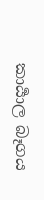කාර්‍යාල බෑගය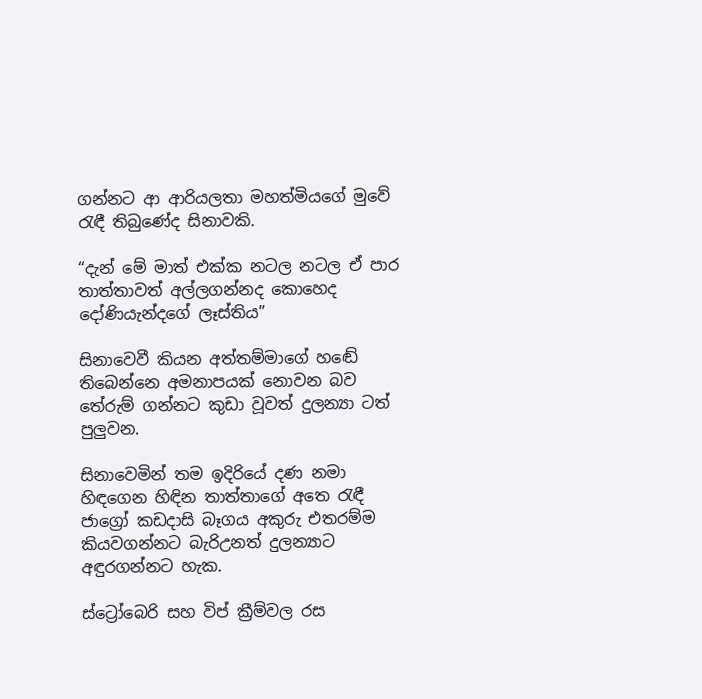ගන්නට ආ ආරියලතා මහත්මියගේ මුවේ රැඳී තිබුණේද සිනාවකි.

“දැන් මේ මාත් එක්ක නටල නටල ඒ පාර තාත්තාවත් අල්ලගන්නද කොහෙද දෝණියැන්දගේ ලෑස්තිය”

සිනාවෙවී කියන අත්තම්මාගේ හඬේ තිබෙන්නෙ අමනාපයක් නොවන බව තේරුම් ගන්නට කුඩා වූවත් දුලන්‍යා ටත් පුලුවන.

සිනාවෙමින් තම ඉදිරියේ දණ නමා හිඳගෙන හිඳින තාත්තාගේ අතෙ රැඳී ජාග්‍රෝ කඩදාසි බෑගය අකුරු එතරම්ම කියවගන්නට බැරිඋනත් දුලන්‍යාට අඳුරගන්නට හැක.

ස්ට්‍රෝබෙරි සහ විප් ක්‍රීම්වල රස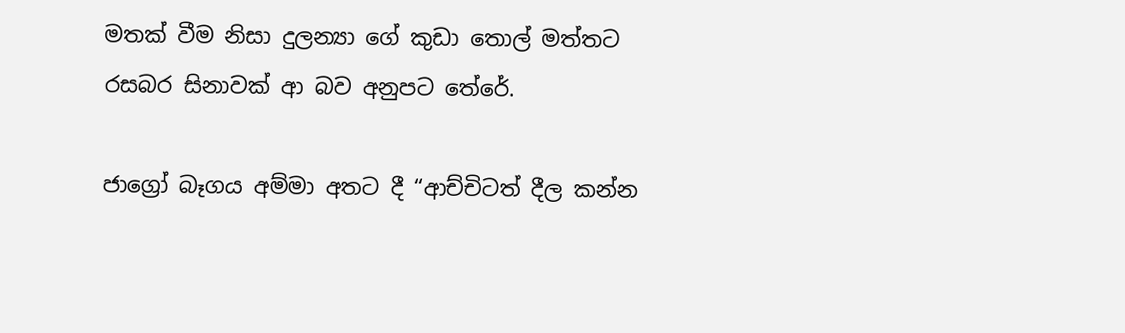මතක් වීම නිසා දුලන්‍යා ගේ කුඩා තොල් මත්තට රසබර සිනාවක් ආ බව අනුපට තේරේ.

ජාග්‍රෝ බෑගය අම්මා අතට දී “ආච්චිටත් දීල කන්න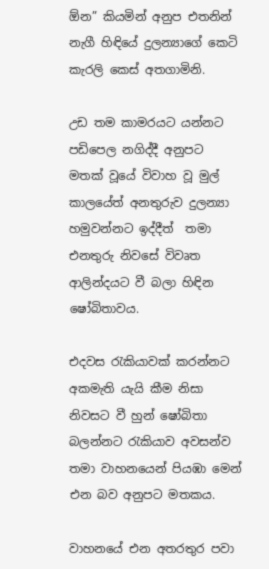ඕන” කියමින් අනුප එතනින් නැගී හිඳියේ දුලන්‍යාගේ කෙටි කැරලි කෙස් අතගාමිනි.

උඩ තම කාමරයට යන්නට පඩිපෙල නගිද්දී අනුපට මතක් වූයේ විවාහ වූ මුල් කාලයේත් අනතුරුව දුලන්‍යා හමුවන්නට ඉද්දීත්  තමා එනතුරු නිවසේ විවෘත ආලින්දයට වී බලා හිඳින ෂෝබිතාවය.

එදවස රැකියාවක් කරන්නට අකමැති යැයි කීම නිසා නිවසට වී හුන් ෂෝබිතා බලන්නට රැකියාව අවසන්ව තමා වාහනයෙන් පියඹා මෙන් එන බව අනුපට මතකය.

වාහනයේ එන අතරතුර පවා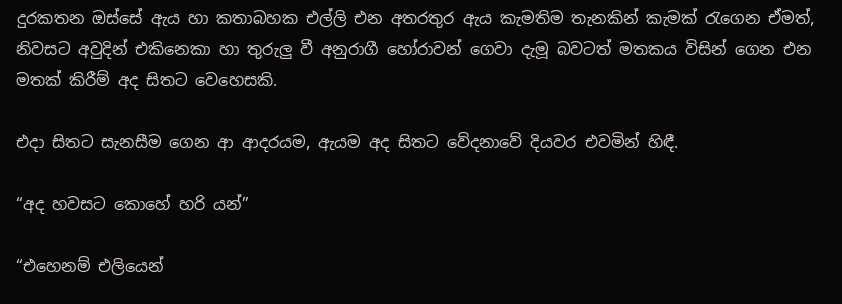දුරකතන ඔස්සේ ඇය හා කතාබහක එල්ලි එන අතරතුර ඇය කැමතිම තැනකින් කැමක් රැගෙන ඒමත්, නිවසට අවුදින් එකිනෙකා හා තුරුලු වී අනුරාගී හෝරාවන් ගෙවා දැමූ බවටත් මතකය විසින් ගෙන එන මතක් කිරීම් අද සිතට වෙහෙසකි.

එදා සිතට සැනසීම ගෙන ආ ආදරයම, ඇයම අද සිතට වේදනාවේ දියවර එවමින් හිඳී.

“අද හවසට කොහේ හරි යන්”

“එහෙනම් එලියෙන්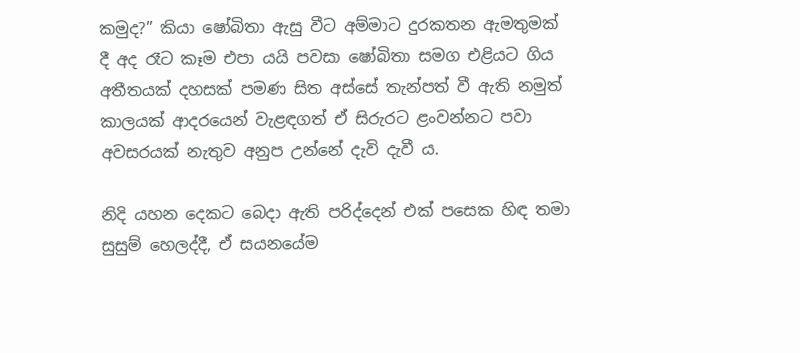කමුද?” කියා ෂෝබිතා ඇසු වීට අම්මාට දුරකතන ඇමතුමක් දී අද රෑට කෑම එපා යයි පවසා ෂෝබිතා සමග එළියට ගිය අතීතයක් දහසක් පමණ සිත අස්සේ තැන්පත් වී ඇති නමුත් කාලයක් ආදරයෙන් වැළඳගත් ඒ සිරුරට ළංවන්නට පවා අවසරයක් නැතුව අනුප උන්නේ දැවි දැවී ය.

නිදි යහන දෙකට බෙදා ඇති පරිද්දෙන් එක් පසෙක හිඳ තමා සුසුම් හෙලද්දී, ඒ සයනයේම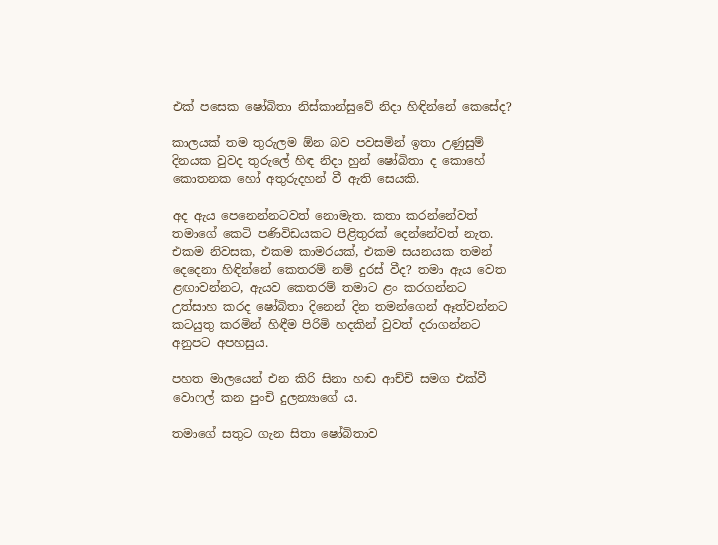එක් පසෙක ෂෝබිතා නිස්කාන්සුවේ නිදා හිඳින්නේ කෙසේද?

කාලයක් තම තුරුලම ඕන බව පවසමින් ඉතා උණුසුම් දිනයක වුවද තුරුලේ හිඳ නිදා හුන් ෂෝබිතා ද කොහේ කොතනක හෝ අතුරුදහන් වී ඇති සෙයකි.

අද ඇය පෙනෙන්නටවත් නොමැත. කතා කරන්නේවත් තමාගේ කෙටි පණිවිඩයකට පිළිතුරක් දෙන්නේවත් නැත. එකම නිවසක, එකම කාමරයක්, එකම සයනයක තමන් දෙදෙනා හිඳින්නේ කෙතරම් නම් දුරස් වීද? තමා ඇය වෙත ළඟාවන්නට, ඇයව කෙතරම් තමාට ළං කරගන්නට උත්සාහ කරද ෂෝබිතා දිනෙන් දින තමන්ගෙන් ඈත්වන්නට කටයුතු කරමින් හිඳීම පිරිමි හදකින් වුවත් දරාගන්නට අනුපට අපහසුය.

පහත මාලයෙන් එන කිරි සිනා හඬ ආච්චි සමග එක්වී වොෆල් කන පුංචි දුලන්‍යාගේ ය.

තමාගේ සතුට ගැන සිතා ෂෝබිතාව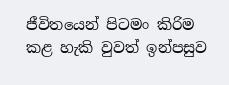ජීවිතයෙන් පිටමං කිරිම කළ හැකි වුවත් ඉන්පසුව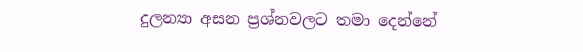දුලන්‍යා අසන ප්‍රශ්නවලට තමා දෙන්නේ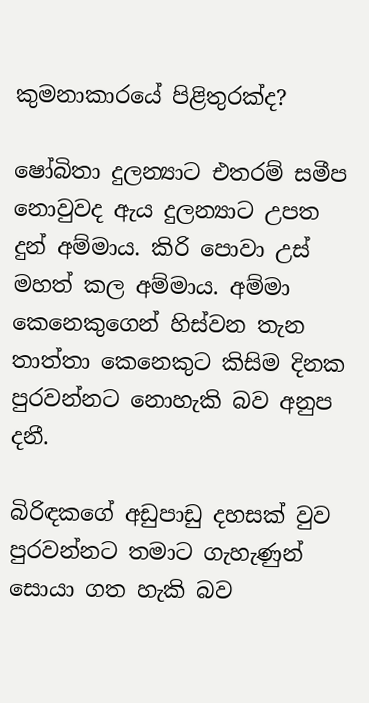කුමනාකාරයේ පිළිතුරක්ද?

ෂෝබිතා දුලන්‍යාට එතරම් සමීප නොවුවද ඇය දුලන්‍යාට උපත දුන් අම්මාය. කිරි පොවා උස් මහත් කල අම්මාය. අම්මා කෙනෙකුගෙන් හිස්වන තැන තාත්තා කෙනෙකුට කිසිම දිනක පුරවන්නට නොහැකි බව අනුප දනී.

බිරිඳකගේ අඩුපාඩු දහසක් වුව පුරවන්නට තමාට ගැහැණුන් සොයා ගත හැකි බව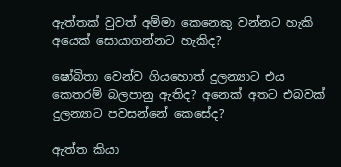ඇත්තක් වුවත් අම්මා කෙනෙකු වන්නට හැකි අයෙක් සොයාගන්නට හැකිද?

ෂෝබිතා වෙන්ව ගියහොත් දුලන්‍යාට එය කෙතරම් බලපානු ඇතිද? අනෙක් අතට එබවක් දුලන්‍යාට පවසන්නේ කෙසේද?

ඇත්ත කියා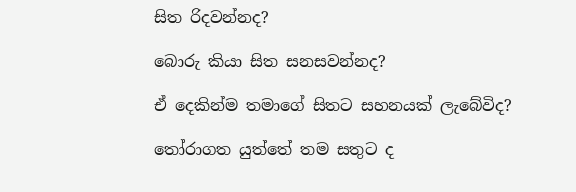සිත රිදවන්නද?

බොරු කියා සිත සනසවන්නද?

ඒ දෙකින්ම තමාගේ සිතට සහනයක් ලැබේවිද?

තෝරාගත යුත්තේ තම සතුට ද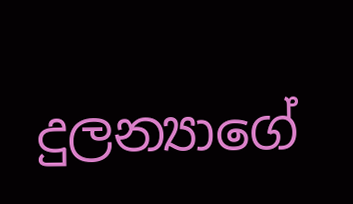දුලන්‍යාගේ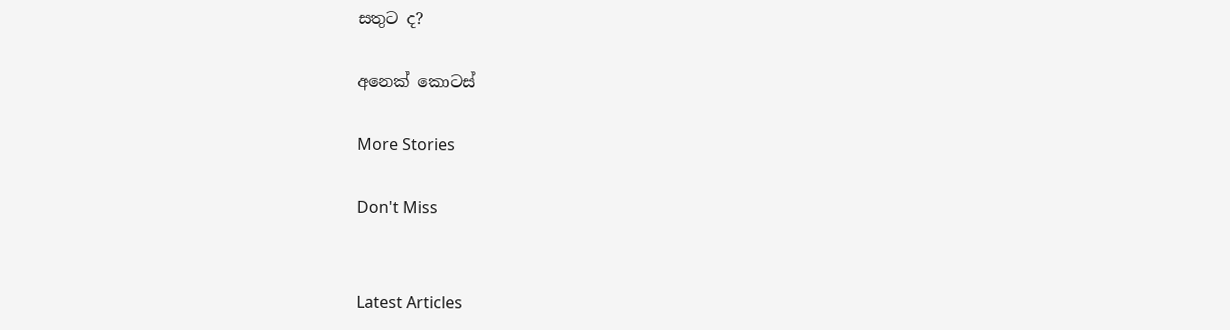සතුට ද?

අනෙක් කොටස්

More Stories

Don't Miss


Latest Articles